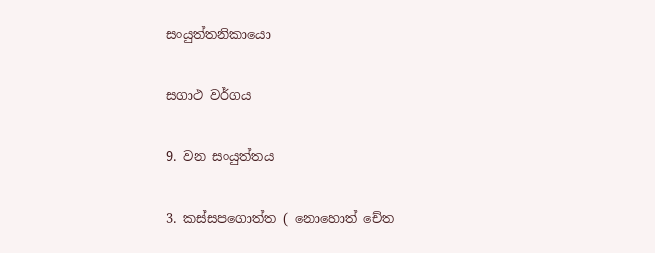සංයුත්තනිකායො

සගාථ වර්ගය

9. වන සංයුත්තය

3. කස්සපගොත්ත ( නොහොත් චේත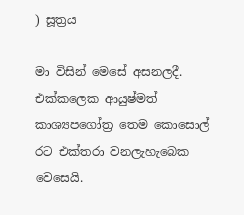) සූත්‍රය

මා විසින් මෙසේ අසනලදී. එක්කලෙක ආයුෂ්මත් කාශ්‍යපගෝත්‍ර තෙම කොසොල් රට එක්තරා වනලැහැබෙක වෙසෙයි.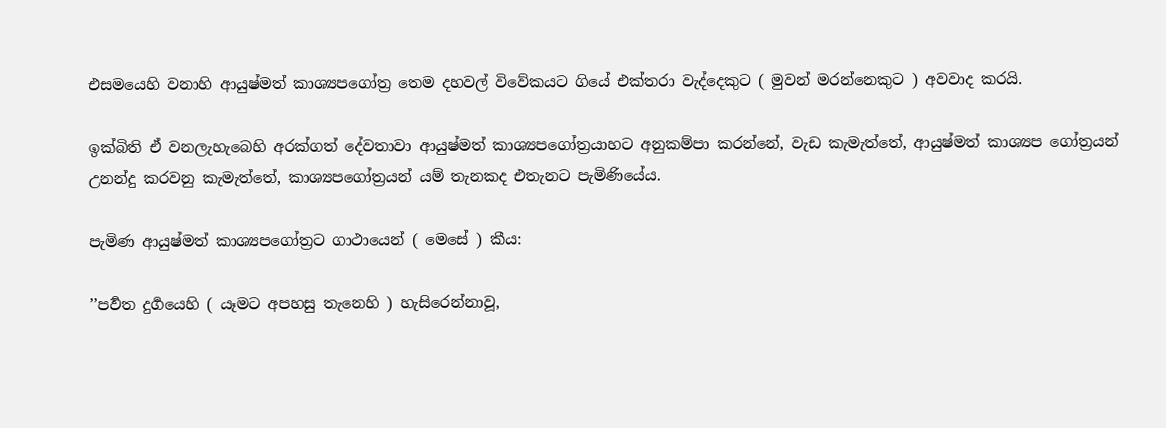එසමයෙහි වනාහි ආයුෂ්මත් කාශ්‍යපගෝත්‍ර තෙම දහවල් විවේකයට ගියේ එක්තරා වැද්දෙකුට ( මුවන් මරන්නෙකුට ) අවවාද කරයි.

ඉක්බිති ඒ වනලැහැබෙහි අරක්ගත් දේවතාවා ආයුෂ්මත් කාශ්‍යපගෝත්‍රයාහට අනුකම්පා කරන්නේ, වැඩ කැමැත්තේ, ආයුෂ්මත් කාශ්‍යප ගෝත්‍රයන් උනන්දු කරවනු කැමැත්තේ, කාශ්‍යපගෝත්‍රයන් යම් තැනකද එතැනට පැමිණියේය.

පැමිණ ආයුෂ්මත් කාශ්‍යපගෝත්‍රට ගාථායෙන් ( මෙසේ ) කීය:

’’පර්‍වත දුර්‍ගයෙහි ( යෑමට අපහසු තැනෙහි ) හැසිරෙන්නාවූ,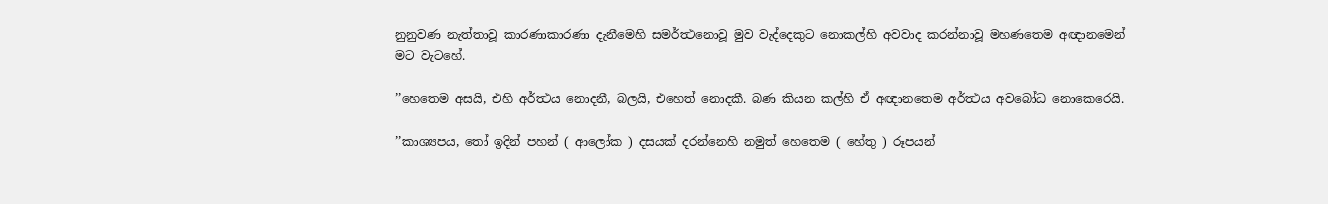නුනුවණ නැත්තාවූ කාරණාකාරණා දැනීමෙහි සමර්ත්‍ථනොවූ මුව වැද්දෙකුට නොකල්හි අවවාද කරන්නාවූ මහණතෙම අඥානමෙන් මට වැටහේ.

’’හෙතෙම අසයි, එහි අර්ත්‍ථය නොදනී, බලයි, එහෙත් නොදකී. බණ කියන කල්හි ඒ අඥානතෙම අර්ත්‍ථය අවබෝධ නොකෙරෙයි.

’’කාශ්‍යපය, තෝ ඉදින් පහන් ( ආලෝක ) දසයක් දරන්නෙහි නමුත් හෙතෙම ( හේතු ) රූපයන්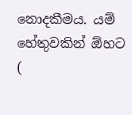නොදකීමය. යම් හේතුවකින් ඕහට (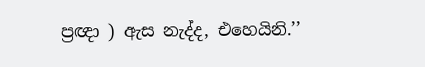ප්‍රඥා ) ඇස නැද්ද, එහෙයිනි.’’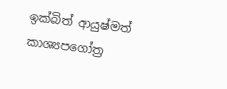ඉක්බිත් ආයුෂ්මත් කාශ්‍යපගෝත්‍ර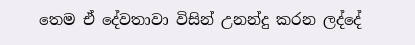තෙම ඒ දේවතාවා විසින් උනන්දු කරන ලද්දේ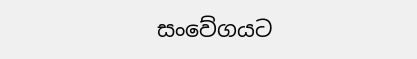සංවේගයට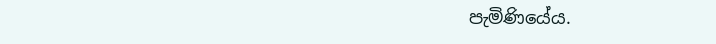පැමිණියේය.